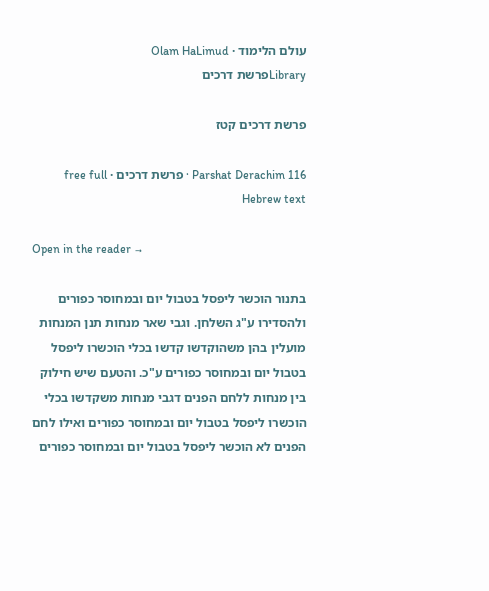עולם הלימוד · Olam HaLimud
Libraryפרשת דרכים

פרשת דרכים קטז

Parshat Derachim 116 · פרשת דרכים · free full Hebrew text

Open in the reader →

בתנור הוכשר ליפסל בטבול יום ובמחוסר כפורים ולהסדירו ע"ג השלחן. וגבי שאר מנחות תנן המנחות מועלין בהן משהוקדשו קדשו בכלי הוכשרו ליפסל בטבול יום ובמחוסר כפורים ע"כ. והטעם שיש חילוק בין מנחות ללחם הפנים דגבי מנחות משקדשו בכלי הוכשרו ליפסל בטבול יום ובמחוסר כפורים ואילו לחם הפנים לא הוכשר ליפסל בטבול יום ובמחוסר כפורים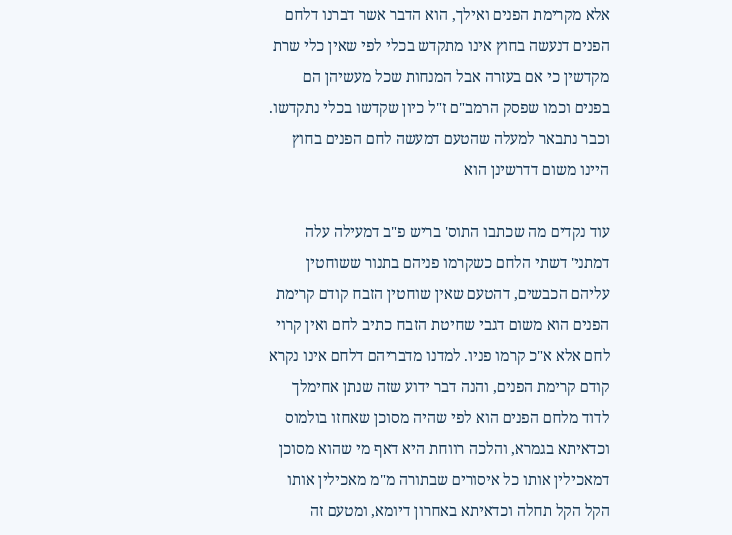אלא מקרימת הפנים ואילך, הוא הדבר אשר דברנו דלחם הפנים דנעשה בחוץ אינו מתקדש בכלי לפי שאין כלי שרת מקדשין כי אם בעזרה אבל המנחות שכל מעשיהן הם בפנים וכמו שפסק הרמב"ם ז"ל כיון שקדשו בכלי נתקדשו. וכבר נתבאר למעלה שהטעם דמעשה לחם הפנים בחוץ היינו משום דדרשינן הוא

עוד נקדים מה שכתבו התוס' בריש פ"ב דמעילה עלה דמתני' דשתי הלחם כשקרמו פניהם בתנור ששוחטין עליהם הכבשים, דהטעם שאין שוחטין הזבח קודם קרימת הפנים הוא משום דגבי שחיטת הזבח כתיב לחם ואין קרוי לחם אלא א"כ קרמו פניו. למדנו מדבריהם דלחם אינו נקרא קודם קרימת הפנים, והנה דבר ידוע שזה שנתן אחימלך לדוד מלחם הפנים הוא לפי שהיה מסוכן שאחזו בולמוס וכדאיתא בגמרא, והלכה רווחת היא דאף מי שהוא מסוכן דמאכילין אותו כל איסורים שבתורה מ"מ מאכילין אותו הקל הקל תחלה וכדאיתא באחרון דיומא, ומטעם זה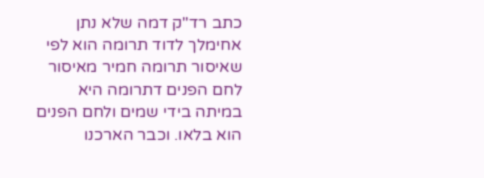כתב רד"ק דמה שלא נתן אחימלך לדוד תרומה הוא לפי שאיסור תרומה חמיר מאיסור לחם הפנים דתרומה היא במיתה בידי שמים ולחם הפנים הוא בלאו. וכבר הארכנו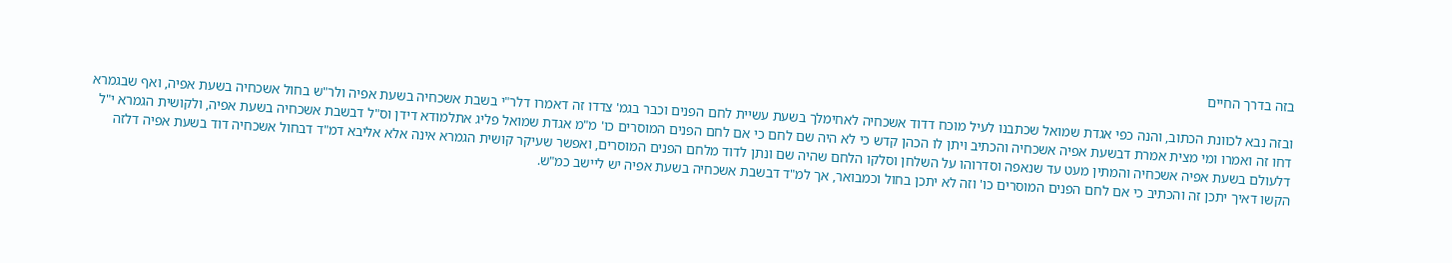בזה בדרך החיים

ובזה נבא לכוונת הכתוב, והנה כפי אגדת שמואל שכתבנו לעיל מוכח דדוד אשכחיה לאחימלך בשעת עשיית לחם הפנים וכבר בגמ' צדדו זה דאמרו דלר"י בשבת אשכחיה בשעת אפיה ולר"ש בחול אשכחיה בשעת אפיה, ואף שבגמרא דחו זה ואמרו ומי מצית אמרת דבשעת אפיה אשכחיה והכתיב ויתן לו הכהן קדש כי לא היה שם לחם כי אם לחם הפנים המוסרים כו' מ"מ אגדת שמואל פליג אתלמודא דידן וס"ל דבשבת אשכחיה בשעת אפיה, ולקושית הגמרא י"ל דלעולם בשעת אפיה אשכחיה והמתין מעט עד שנאפה וסדרוהו על השלחן וסלקו הלחם שהיה שם ונתן לדוד מלחם הפנים המוסרים, ואפשר שעיקר קושית הגמרא אינה אלא אליבא דמ"ד דבחול אשכחיה דוד בשעת אפיה דלזה הקשו דאיך יתכן זה והכתיב כי אם לחם הפנים המוסרים כו' וזה לא יתכן בחול וכמבואר, אך למ"ד דבשבת אשכחיה בשעת אפיה יש ליישב כמ"ש.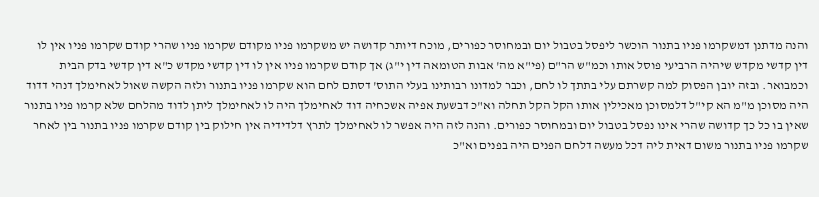והנה מדתנן דמשקרמו פניו בתנור הוכשר ליפסל בטבול יום ובמחוסר כפורים, מוכח דיותר קדושה יש משקרמו פניו מקודם שקרמו פניו שהרי קודם שקרמו פניו אין לו דין קדשי מקדש שיהיה הרביעי פוסל אותו וכמ"ש הר"ם (פי"א מה' אבות הטומאה דין י"ג) אך קודם שקרמו פניו אין לו דין קדשי מקדש כ"א דין קדשי בדק הבית וכמבואר. ובזה יובן הפסוק למה קשרתם עלי בתתך לו לחם, וכבר למדונו רבותינו בעלי התוס' דסתם לחם הוא שקרמו פניו בתנור ולזה הקשה שאול לאחימלך דנהי דדוד היה מסוכן מ"מ הא קי"ל דלמסוכן מאכילין אותו הקל הקל תחלה וא"כ דבשעת אפיה אשכחיה דוד לאחימלך היה לו לאחימלך ליתן לדוד מהלחם שלא קרמו פניו בתנור שאין בו כל כך קדושה שהרי אינו נפסל בטבול יום ובמחוסר כפורים. והנה לזה היה אפשר לו לאחימלך לתרץ דלדידיה אין חילוק בין קודם שקרמו פניו בתנור בין לאחר שקרמו פניו בתנור משום דאית ליה דכל מעשה דלחם הפנים היה בפנים וא"כ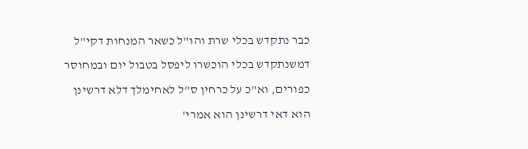כבר נתקדש בכלי שרת והו"ל כשאר המנחות דקי"ל דמשנתקדש בכלי הוכשרו ליפסל בטבול יום ובמחוסר כפורים, וא"כ על כרחין ס"ל לאחימלך דלא דרשינן הוא דאי דרשינן הוא אמרי'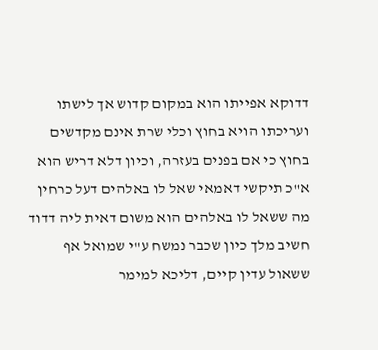דדוקא אפייתו הוא במקום קדוש אך לישתו ועריכתו הויא בחוץ וכלי שרת אינם מקדשים בחוץ כי אם בפנים בעזרה, וכיון דלא דריש הוא א"כ תיקשי דאמאי שאל לו באלהים דעל כרחין מה ששאל לו באלהים הוא משום דאית ליה דדוד חשיב מלך כיון שכבר נמשח ע"י שמואל אף ששאול עדין קיים, דליכא למימר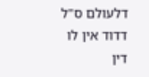דלעולם ס"ל דדוד אין לו דין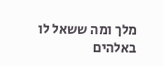מלך ומה ששאל לו באלהים